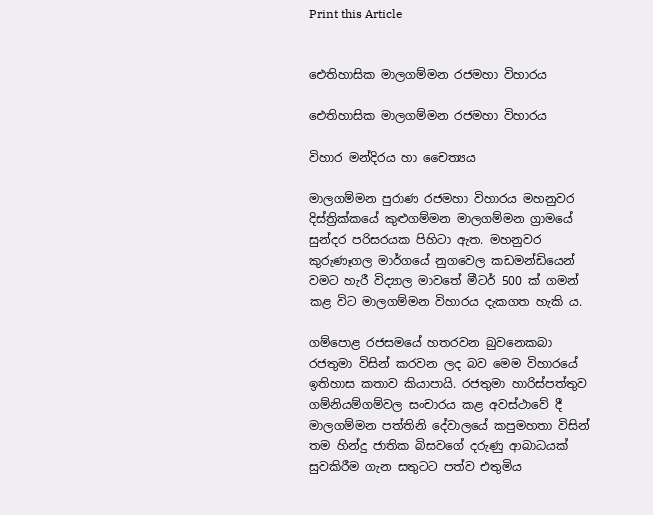Print this Article


ඓතිහාසික මාලගම්මන රජමහා විහාරය

ඓතිහාසික මාලගම්මන රජමහා විහාරය

විහාර මන්දිරය හා චෛත්‍යය

මාලගම්මන පුරාණ රජමහා විහාරය මහනුවර දිස්ත්‍රික්කයේ කුළුගම්මන මාලගම්මන ග්‍රාමයේ සුන්දර පරිසරයක පිහිටා ඇත. මහනුවර කුරුණෑගල මාර්ගයේ නුගවෙල කඩමන්ඩියෙන් වමට හැරී විද්‍යාල මාවතේ මීටර් 500 ක් ගමන් කළ විට මාලගම්මන විහාරය දැකගත හැකි ය.

ගම්පොළ රජසමයේ හතරවන බුවනෙකබා රජතුමා විසින් කරවන ලද බව මෙම විහාරයේ ඉතිහාස කතාව කියාපායි. රජතුමා හාරිස්පත්තුව ගම්නියම්ගම්වල සංචාරය කළ අවස්ථාවේ දී මාලගම්මන පත්තිනි දේවාලයේ කපුමහතා විසින් තම හින්දු ජාතික බිසවගේ දරුණු ආබාධයක් සුවකිරීම ගැන සතුටට පත්ව එතුමිය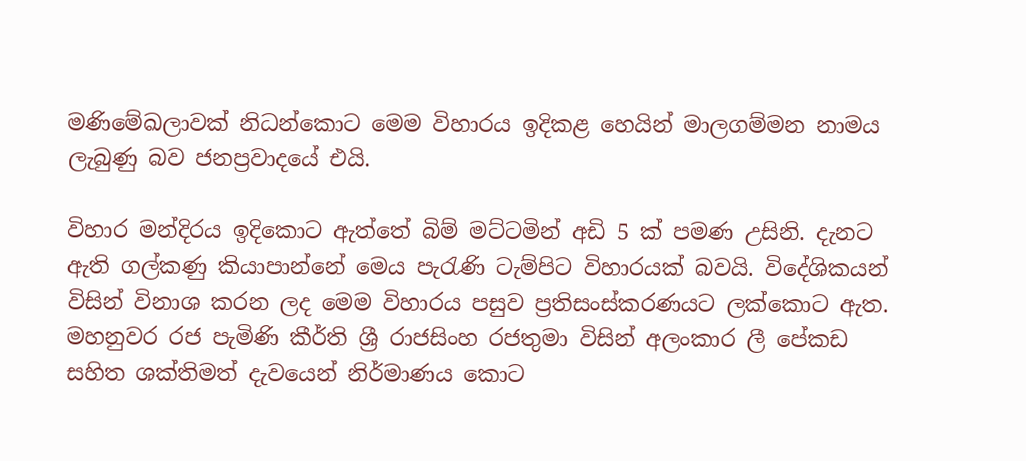මණිමේඛලාවක් නිධන්කොට මෙම විහාරය ඉදිකළ හෙයින් මාලගම්මන නාමය ලැබුණු බව ජනප්‍රවාදයේ එයි.

විහාර මන්දිරය ඉදිකොට ඇත්තේ බිම් මට්ටමින් අඩි 5 ක් පමණ උසිනි. දැනට ඇති ගල්කණු කියාපාන්නේ මෙය පැරැණි ටැම්පිට විහාරයක් බවයි. විදේශිකයන් විසින් විනාශ කරන ලද මෙම විහාරය පසුව ප්‍රතිසංස්කරණයට ලක්කොට ඇත. මහනුවර රජ පැමිණි කීර්ති ශ්‍රී රාජසිංහ රජතුමා විසින් අලංකාර ලී පේකඩ සහිත ශක්තිමත් දැවයෙන් නිර්මාණය කොට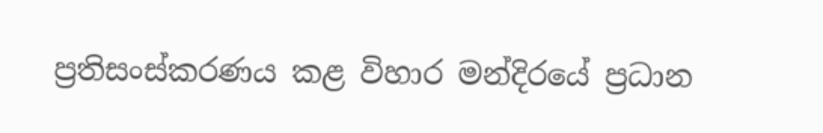ප්‍රතිසංස්කරණය කළ විහාර මන්දිරයේ ප්‍රධාන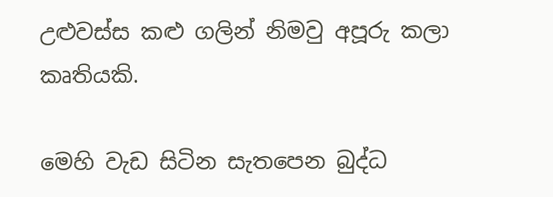උළුවස්ස කළු ගලින් නිමවු අපූරු කලා කෘතියකි.

මෙහි වැඩ සිටින සැතපෙන බුද්ධ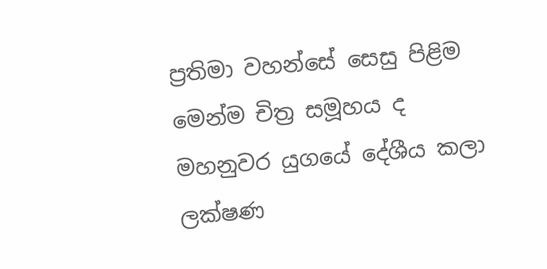ප්‍රතිමා වහන්සේ සෙසු පිළිම මෙන්ම චිත්‍ර සමූහය ද මහනුවර යුගයේ දේශීය කලා ලක්ෂණ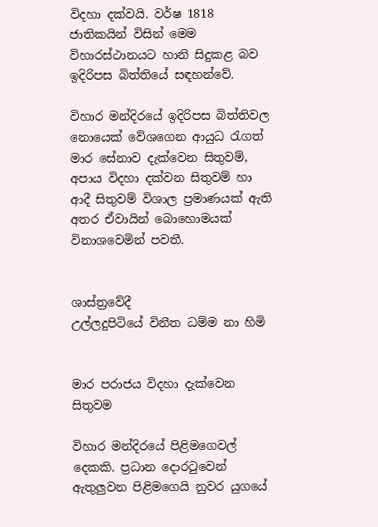විදහා දක්වයි. වර්ෂ 1818 ජාතිකයින් විසින් මෙම විහාරස්ථානයට හානි සිදුකළ බව ඉදිරිපස බිත්තියේ සඳහන්වේ.

විහාර මන්දිරයේ ඉදිරිපස බිත්තිවල නොයෙක් වේශගෙන ආයුධ රැගත් මාර සේනාව දැක්වෙන සිතුවම්, අපාය විදහා දක්වන සිතුවම් හා ආදී සිතුවම් විශාල ප්‍රමාණයක් ඇති අතර ඒවායින් බොහොමයක් විනාශවෙමින් පවතී.


ශාස්ත්‍රවේදී
උල්ලදුපිටියේ විනීත ධම්ම නා හිමි


මාර පරාජය විදහා දැක්වෙන සිතුවම

විහාර මන්දිරයේ පිළිමගෙවල් දෙකකි. ප්‍රධාන දොරටුවෙන් ඇතුලුවන පිළිමගෙයි නුවර යුගයේ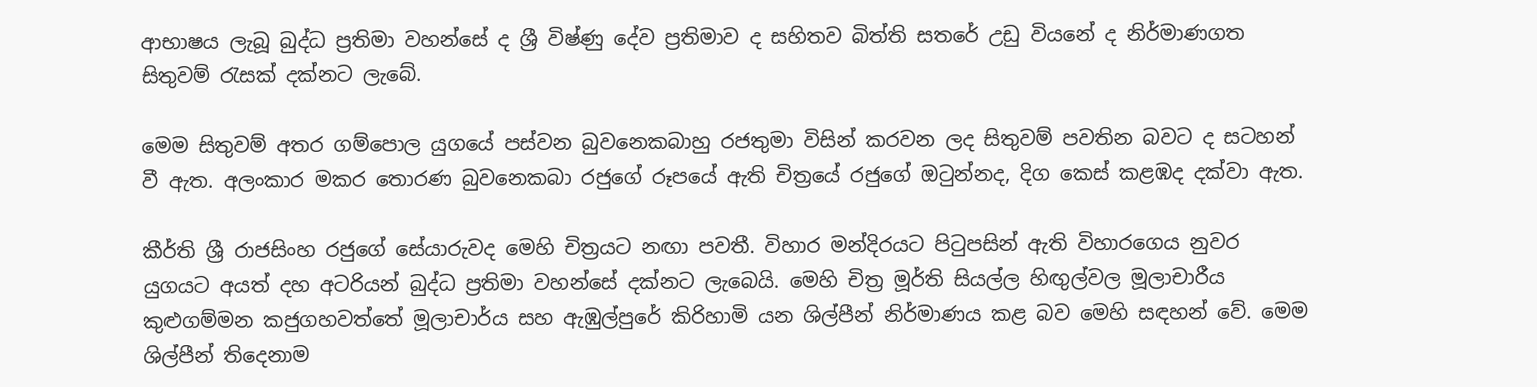ආභාෂය ලැබූ බුද්ධ ප්‍රතිමා වහන්සේ ද ශ්‍රී විෂ්ණු දේව ප්‍රතිමාව ද සහිතව බිත්ති සතරේ උඩු වියනේ ද නිර්මාණගත සිතුවම් රැසක් දක්නට ලැබේ.

මෙම සිතුවම් අතර ගම්පොල යුගයේ පස්වන බුවනෙකබාහු රජතුමා විසින් කරවන ලද සිතුවම් පවතින බවට ද සටහන් වී ඇත. අලංකාර මකර තොරණ බුවනෙකබා රජුගේ රූපයේ ඇති චිත්‍රයේ රජුගේ ඔටුන්නද, දිග කෙස් කළඹද දක්වා ඇත.

කීර්ති ශ්‍රී රාජසිංහ රජුගේ සේයාරුවද මෙහි චිත්‍රයට නඟා පවතී. විහාර මන්දිරයට පිටුපසින් ඇති විහාරගෙය නුවර යුගයට අයත් දහ අටරියන් බුද්ධ ප්‍රතිමා වහන්සේ දක්නට ලැබෙයි. මෙහි චිත්‍ර මූර්ති සියල්ල හිඟුල්වල මූලාචාරීය කුළුගම්මන කජුගහවත්තේ මූලාචාර්ය සහ ඇඹුල්පුරේ කිරිහාමි යන ශිල්පීන් නිර්මාණය කළ බව මෙහි සඳහන් වේ. මෙම ශිල්පීන් තිදෙනාම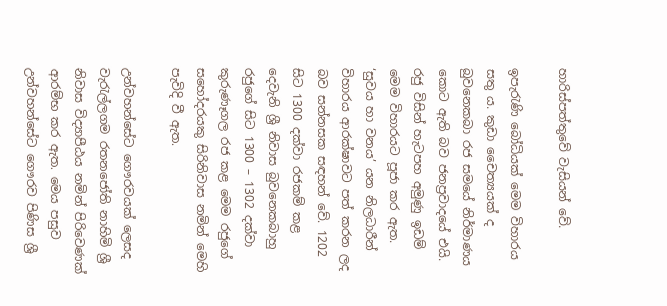හාරිස්පත්තුවේ වැසියන් වේ.

ඉපැරැණි බෝධියක් මෙම විහාරය සතු ය. කුඩා චෛත්‍යයක් ද බුවනෙකබා රජ සමයේ නිර්මාණය කොට ඇති බව ජනප්‍රවාදයේ එයි. රජු විසින් හැටපහ අමුණු ඉඩම් මෙම විහාරයට පූජා කර ඇත. ‘සුවය හා වනය’ යන නිලධාරීන් විහාරය ආරක්ෂාවට පත් කරන ලද බව සන්නසක සඳහන් වේ. 1202 සිට 1300 දක්වා රජකම් කළ දෙවැනි ශ්‍රී නිවාස බුවනෙකබාහු රජුගේ සිට 1300 – 1302 දක්වා කුරුණෑගල රජ කළ මෙම රජුගේ සහෝදරයකු සිරිනිවාස නමින් මෙහි පැවිදි වී ඇත.

උන්වහන්සේට ගෞරවයක් ලෙසද වැරැල්ලගම රතනජෝති නාහිමි ශ්‍රී නිවාස විද්‍යාපීඨය නමින් පිරිවෙණක් ආරම්භ කර ඇත. මෙය පසුව උන්වහන්සේට ගෞරව පිණිස ශ්‍රී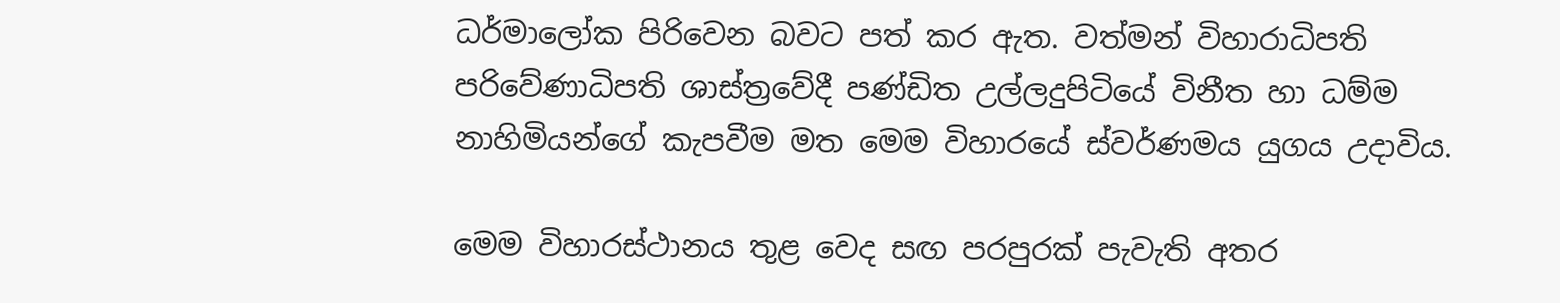ධර්මාලෝක පිරිවෙන බවට පත් කර ඇත. වත්මන් විහාරාධිපති පරිවේණාධිපති ශාස්ත්‍රවේදී පණ්ඩිත උල්ලදුපිටියේ විනීත හා ධම්ම නාහිමියන්ගේ කැපවීම මත මෙම විහාරයේ ස්වර්ණමය යුගය උදාවිය.

මෙම විහාරස්ථානය තුළ වෙද සඟ පරපුරක් පැවැති අතර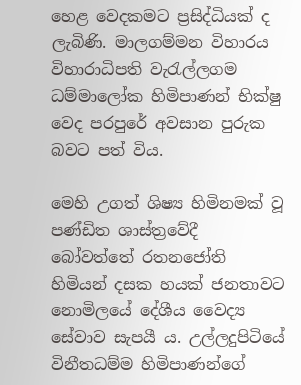හෙළ වෙදකමට ප්‍රසිද්ධියක් ද ලැබිණි. මාලගම්මන විහාරය විහාරාධිපති වැරැල්ලගම ධම්මාලෝක හිමිපාණන් භික්ෂු වෙද පරපුරේ අවසාන පුරුක බවට පත් විය.

මෙහි උගත් ශිෂ්‍ය හිමිනමක් වූ පණ්ඩිත ශාස්ත්‍රවේදී බෝවත්තේ රතනජෝති හිමියන් දසක හයක් ජනතාවට නොමිලයේ දේශීය වෛද්‍ය සේවාව සැපයී ය. උල්ලදුපිටියේ විනීතධම්ම හිමිපාණන්ගේ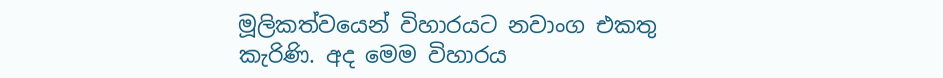මූලිකත්වයෙන් විහාරයට නවාංග එකතු කැරිණි. අද මෙම විහාරය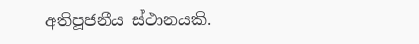අතිපූජනීය ස්ථානයකි.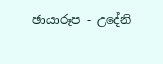ඡායාරූප - උදේනි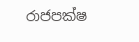රාජපක්ෂ